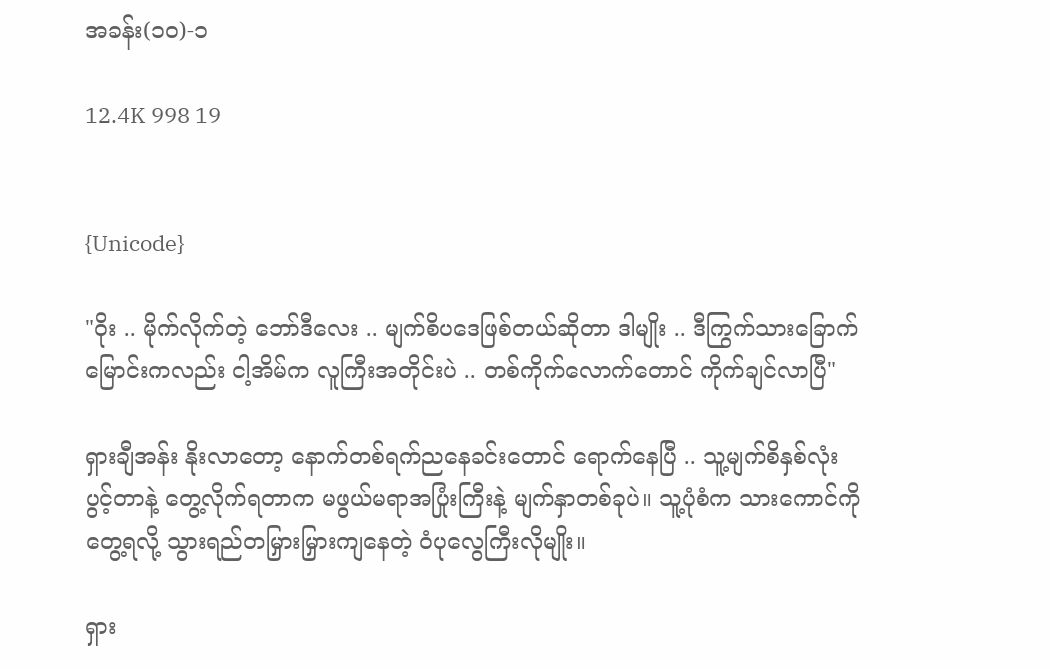အခန်း(၁၀)-၁

12.4K 998 19


{Unicode}

"ဝိုး .. မိုက်လိုက်တဲ့ ဘော်ဒီလေး .. မျက်စိပဒေဖြစ်တယ်ဆိုတာ ဒါမျိုး .. ဒီကြွက်သားခြောက်မြောင်းကလည်း ငါ့အိမ်က လူကြီးအတိုင်းပဲ .. တစ်ကိုက်လောက်တောင် ကိုက်ချင်လာပြီ"

ရှားချီအန်း နိုးလာတော့ နောက်တစ်ရက်ညနေခင်းတောင် ရောက်နေပြီ .. သူ့မျက်စိနှစ်လုံး ပွင့်တာနဲ့ တွေ့လိုက်ရတာက မဖွယ်မရာအပြုံးကြီးနဲ့ မျက်နှာတစ်ခုပဲ။ သူ့ပုံစံက သားကောင်ကိုတွေ့ရလို့ သွားရည်တမြှားမြှားကျနေတဲ့ ဝံပုလွေကြီးလိုမျိုး။

ရှား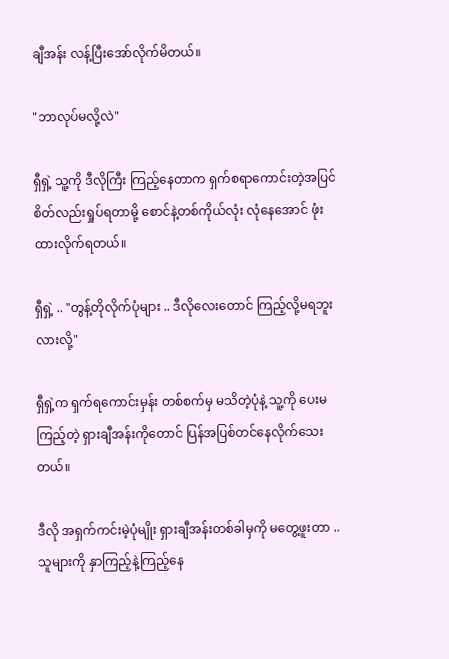ချီအန်း လန့်ပြီးအော်လိုက်မိတယ်။

"ဘာလုပ်မလို့လဲ"

ရှီရှဲ့ သူ့ကို ဒီလိုကြီး ကြည့်နေတာက ရှက်စရာကောင်းတဲ့အပြင် စိတ်လည်းရှုပ်ရတာမို့ စောင်နဲ့တစ်ကိုယ်လုံး လုံနေအောင် ဖုံးထားလိုက်ရတယ်။

ရှီရှဲ့ .. "တွန့်တိုလိုက်ပုံများ .. ဒီလိုလေးတောင် ကြည့်လို့မရဘူးလားလို့"

ရှီရှဲ့က ရှက်ရကောင်းမှန်း တစ်စက်မှ မသိတဲ့ပုံနဲ့ သူ့ကို ပေးမကြည့်တဲ့ ရှားချီအန်းကိုတောင် ပြန်အပြစ်တင်နေလိုက်သေးတယ်။

ဒီလို အရှက်ကင်းမဲ့ပုံမျိုး ရှားချီအန်းတစ်ခါမှကို မတွေ့ဖူးတာ .. သူများကို နှာကြည့်နဲ့ကြည့်နေ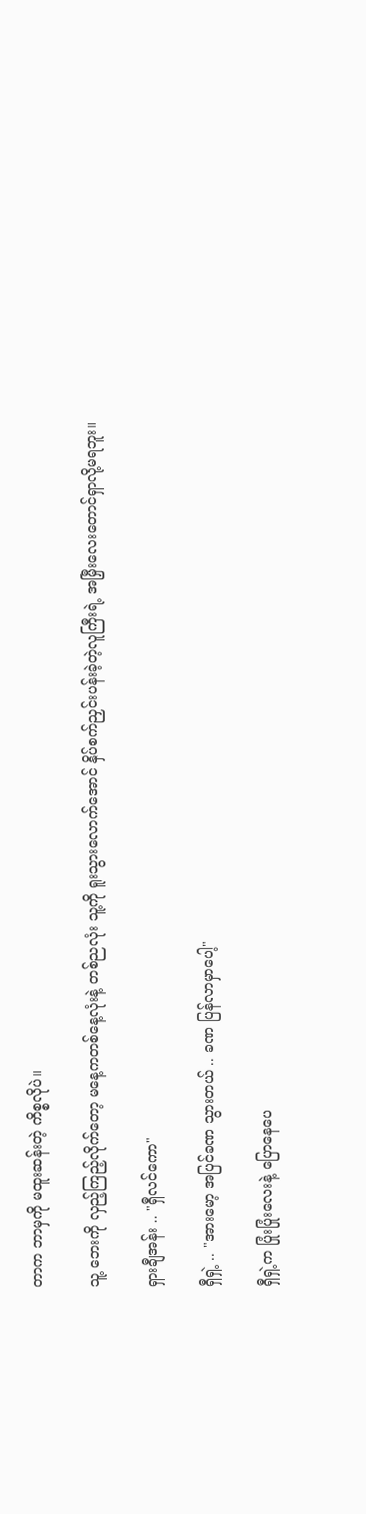တာက ဘာမှကို မထူးဆန်းတဲ့ ကိစ္စလိုပဲ။

သူ့ ဘေးကို လှည့်ကြည့်လိုက်တော့ မနေ့ကတစ်နေ့လုံးနဲ့ တစ်ညလုံး သူ့ကို ရူးသွားလောက်အောင် နှိပ်စက်ညှင်းပန်းခဲ့တဲ့လူကြီးရဲ့ အမြှီးလေးတောင်ရှာလို့မရဘူး။

ရှားချီအန်း .. "ရှီလင်ကော"

ရှီရှဲ့ .. "အားမော့ အပြင်ခဏ သွားတယ် .. ခဏ ပြန်လာမှာပေါ့"

ရှီရှဲ့က ပြုံးပြုံးလေးနဲ့ ပြောနေပေ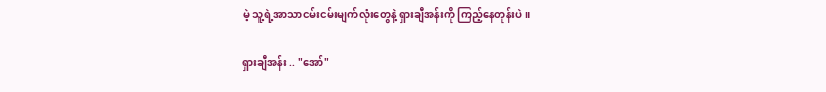မဲ့ သူ့ရဲ့အာသာငမ်းငမ်းမျက်လုံးတွေနဲ့ ရှားချီအန်းကို ကြည့်နေတုန်းပဲ။

ရှားချီအန်း .. "အော်"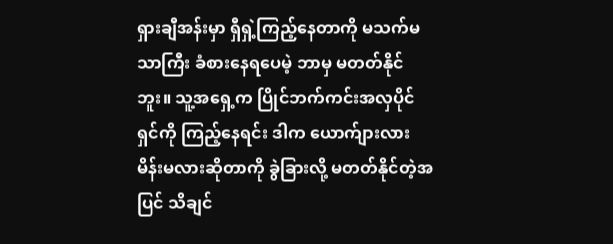ရှားချီအန်းမှာ ရှီရှဲ့ကြည့်နေတာကို မသက်မသာကြီး ခံစားနေရပေမဲ့ ဘာမှ မတတ်နိုင်ဘူး။ သူ့အရှေ့က ပြိုင်ဘက်ကင်းအလှပိုင်ရှင်ကို ကြည့်နေရင်း ဒါက ယောက်ျားလား မိန်းမလားဆိုတာကို ခွဲခြားလို့ မတတ်နိုင်တဲ့အပြင် သိချင်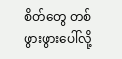စိတ်တွေ တစ်ဖွားဖွားပေါ်လို့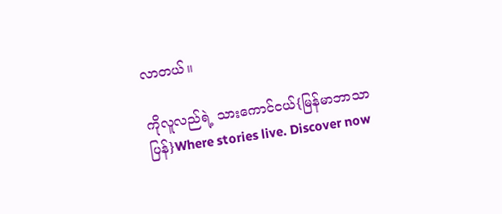လာတယ်။

ကိုလူလည်ရဲ့ သားကောင်ငယ်{မြန်မာဘာသာပြန်}Where stories live. Discover now